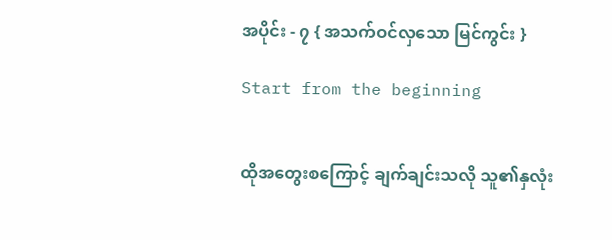အပိုင်း - ၇ { အသက်ဝင်လှသော မြင်ကွင်း }

Start from the beginning


ထိုအတွေးစကြောင့် ချက်ချင်းသလို သူ၏နှလုံး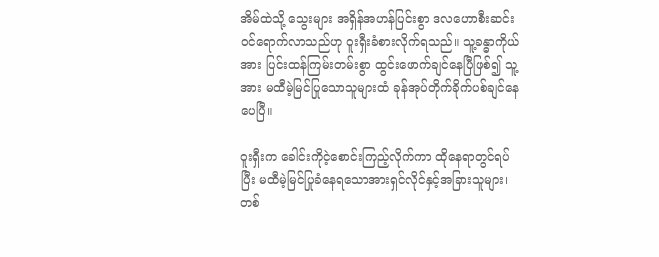အိမ်ထဲသို့ သွေးများ အရှိန်အဟန်ပြင်းစွာ ဒလဟောစီးဆင်းဝင်ရောက်လာသည်ဟု ဝူးရှီးခံစားလိုက်ရသည်။ သူ့ခန္ဓာကိုယ်အား ပြင်းထန်ကြမ်းတမ်းစွာ ထွင်းဖောက်ချင်နေပြီဖြစ်၍ သူ့အား မထီမဲ့မြင်ပြုသောသူများထံ ခုန်အုပ်တိုက်ခိုက်ပစ်ချင်နေပေပြီ။

ဝူးရှီးက ခေါင်းကိုငဲ့စောင်းကြည့်လိုက်ကာ ထိုနေရာတွင်ရပ်ပြီး မထီမဲ့မြင်ပြုခံနေရသောအားရှင်လိုင်နှင့်အခြားသူများ၊ တစ်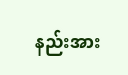နည်းအား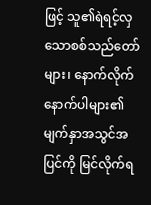ဖြင့် သူ၏ရဲရင့်လှသောစစ်သည်တော်များ၊ နောက်လိုက်နောက်ပါများ၏ မျက်နှာအသွင်အပြင်ကို မြင်လိုက်ရ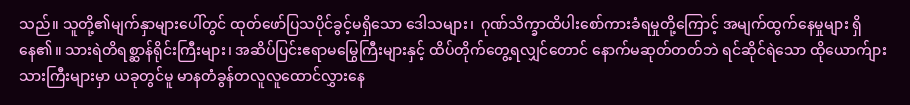သည်။ သူတို့၏မျက်နှာများပေါ်တွင် ထုတ်ဖော်ပြသပိုင်ခွင့်မရှိသော ဒေါသများ၊  ဂုဏ်သိက္ခာထိပါးစော်ကားခံရမှုတို့ကြောင့် အမျက်ထွက်နေမှုများ ရှိနေ၏။ သားရဲတိရစ္ဆာန်ရိုင်းကြီးများ၊ အဆိပ်ပြင်းဧရာမမြွေကြီးများနှင့် ထိပ်တိုက်တွေ့ရလျှင်တောင် နောက်မဆုတ်တတ်ဘဲ ရင်ဆိုင်ရဲသော ထိုယောက်ျားသားကြီးများမှာ ယခုတွင်မူ မာနတံခွန်တလူလူထောင်လွှားနေ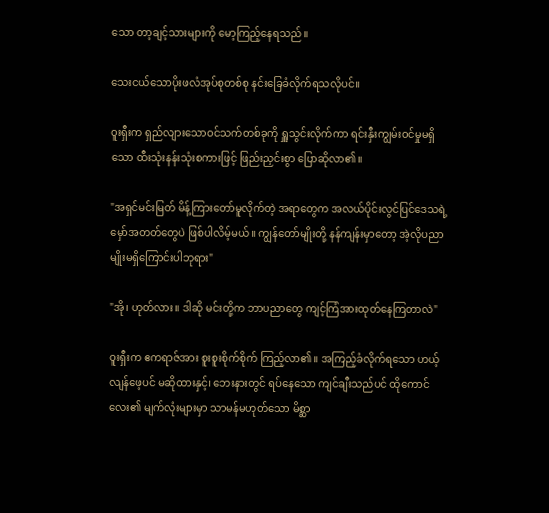သော တာ့ချင့်သားများကို မော့ကြည့်နေရသည်။

သေးငယ်သောပိုးဖလံအုပ်စုတစ်စု နင်းခြေခံလိုက်ရသလိုပင်။

ဝူးရှီးက ရှည်လျားသောဝင်သက်တစ်ခုကို ရှူသွင်းလိုက်ကာ ရင်းနှီးကျွမ်းဝင်မှုမရှိသော ထီးသုံးနန်းသုံးစကားဖြင့် ဖြည်းညှင်းစွာ ပြောဆိုလာ၏။

"အရှင်မင်းမြတ် မိန့်ကြားတော်မူလိုက်တဲ့ အရာတွေက အလယ်ပိုင်းလွင်ပြင်ဒေသရဲ့ မှော်အတတ်တွေပဲ ဖြစ်ပါလိမ့်မယ်။ ကျွန်တော်မျိုးတို့ နန်ကျန်းမှာတော့ အဲ့လိုပညာမျိုးမရှိကြောင်းပါဘုရား"

"အို၊ ဟုတ်လား။ ဒါဆို မင်းတို့က ဘာပညာတွေ ကျင့်ကြံအားထုတ်နေကြတာလဲ"

ဝူးရှီးက ဧကရာဇ်အား စူးစူးစိုက်စိုက် ကြည့်လာ၏။ အကြည့်ခံလိုက်ရသော ဟယ့်လျန်ဖေ့ပင် မဆိုထားနှင့်၊ ဘေးနားတွင် ရပ်နေသော ကျင်ချီးသည်ပင် ထိုကောင်လေး၏ မျက်လုံးများမှာ သာမန်မဟုတ်သော မိစ္ဆာ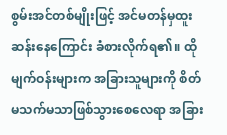စွမ်းအင်တစ်မျိုးဖြင့် အင်မတန်မှထူးဆန်းနေကြောင်း ခံစားလိုက်ရ၏။ ထိုမျက်ဝန်းများက အခြားသူများကို စိတ်မသက်မသာဖြစ်သွားစေလေရာ အခြား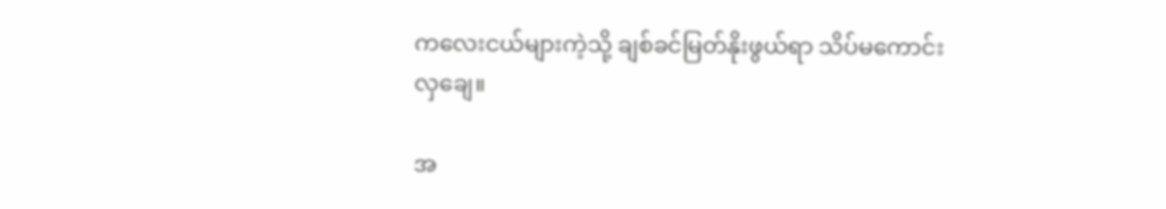ကလေးငယ်များကဲ့သို့ ချစ်ခင်မြတ်နိုးဖွယ်ရာ သိပ်မကောင်းလှချေ။

အ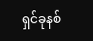ရှင်ခုနစ်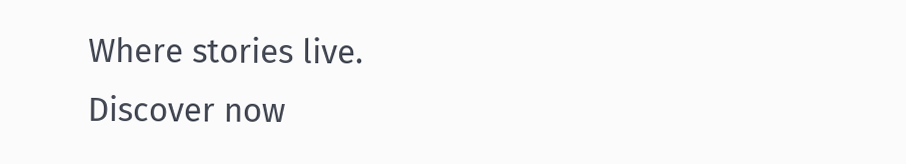Where stories live. Discover now